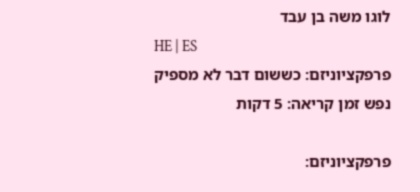לוגו משה בן עבד
HE | ES
פרפקציוניזם: כששום דבר לא מספיק
נפש זמן קריאה: 5 דקות

פרפקציוניזם: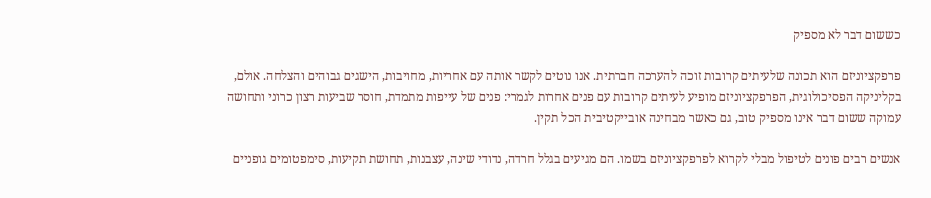כששום דבר לא מספיק

פרפקציוניזם הוא תכונה שלעיתים קרובות זוכה להערכה חברתית. אנו נוטים לקשר אותה עם אחריות, מחויבות, הישגים גבוהים והצלחה. אולם, בקליניקה הפסיכולוגית, הפרפקציוניזם מופיע לעיתים קרובות עם פנים אחרות לגמרי: פנים של עייפות מתמדת, חוסר שביעות רצון כרוני ותחושה עמוקה ששום דבר אינו מספיק טוב, גם כאשר מבחינה אובייקטיבית הכל תקין.

אנשים רבים פונים לטיפול מבלי לקרוא לפרפקציוניזם בשמו. הם מגיעים בגלל חרדה, נדודי שינה, עצבנות, תחושת תקיעות, סימפטומים גופניים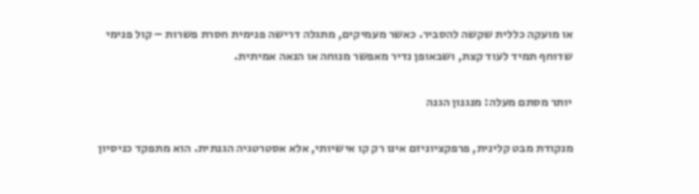או מועקה כללית שקשה להסביר. כאשר מעמיקים, מתגלה דרישה פנימית חסרת פשרות – קול פנימי שדוחף תמיד לעוד קצת, ושבאופן נדיר מאפשר מנוחה או הנאה אמיתית.

יותר מסתם מעלה: מנגנון הגנה

מנקודת מבט קלינית, פרפקציוניזם אינו רק קו אישיותי, אלא אסטרטגיה הגנתית. הוא מתפקד כניסיון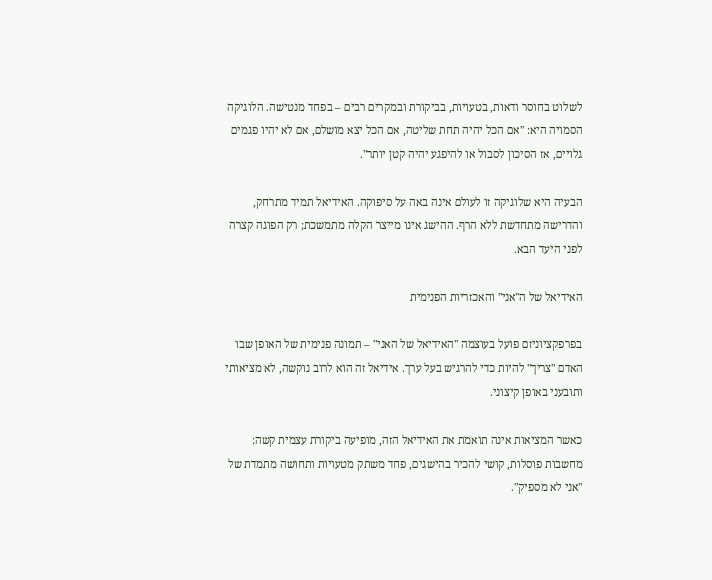לשלוט בחוסר ודאות, בטעויות, בביקורת ובמקרים רבים – בפחד מנטישה. הלוגיקה הסמויה היא: "אם הכל יהיה תחת שליטה, אם הכל יצא מושלם, אם לא יהיו פגמים גלויים, אז הסיכון לסבול או להיפגע יהיה קטן יותר".

הבעיה היא שלוגיקה זו לעולם אינה באה על סיפוקה. האידיאל תמיד מתרחק, והדרישה מתחדשת ללא הרף. ההישג אינו מייצר הקלה מתמשכת; רק הפוגה קצרה לפני היעד הבא.

האידיאל של ה"אני" והאכזריות הפנימית

בפרפקציוניזם פועל בעוצמה "האידיאל של האני" – תמונה פנימית של האופן שבו האדם "צריך" להיות כדי להרגיש בעל ערך. אידיאל זה הוא לרוב נוקשה, לא מציאותי ותובעני באופן קיצוני.

כאשר המציאות אינה תואמת את האידיאל הזה, מופיעה ביקורת עצמית קשה: מחשבות פוסלות, קושי להכיר בהישגים, פחד משתק מטעויות ותחושה מתמדת של "אני לא מספיק".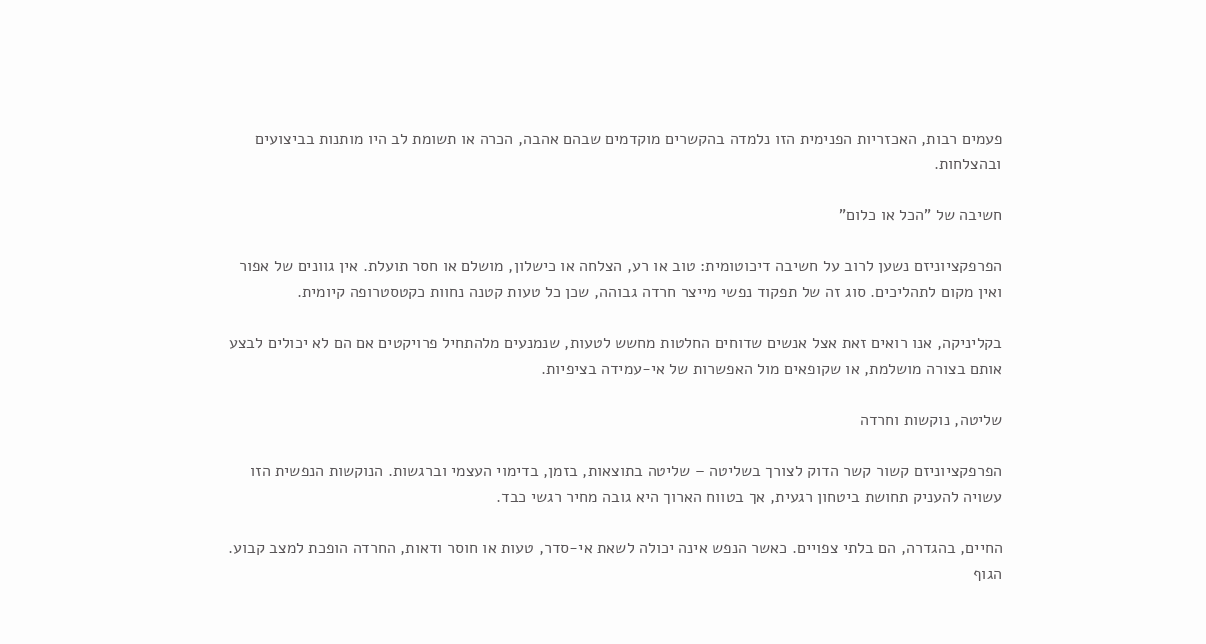פעמים רבות, האכזריות הפנימית הזו נלמדה בהקשרים מוקדמים שבהם אהבה, הכרה או תשומת לב היו מותנות בביצועים ובהצלחות.

חשיבה של "הכל או כלום"

הפרפקציוניזם נשען לרוב על חשיבה דיכוטומית: טוב או רע, הצלחה או כישלון, מושלם או חסר תועלת. אין גוונים של אפור ואין מקום לתהליכים. סוג זה של תפקוד נפשי מייצר חרדה גבוהה, שכן כל טעות קטנה נחוות כקטסטרופה קיומית.

בקליניקה, אנו רואים זאת אצל אנשים שדוחים החלטות מחשש לטעות, שנמנעים מלהתחיל פרויקטים אם הם לא יכולים לבצע אותם בצורה מושלמת, או שקופאים מול האפשרות של אי-עמידה בציפיות.

שליטה, נוקשות וחרדה

הפרפקציוניזם קשור קשר הדוק לצורך בשליטה – שליטה בתוצאות, בזמן, בדימוי העצמי וברגשות. הנוקשות הנפשית הזו עשויה להעניק תחושת ביטחון רגעית, אך בטווח הארוך היא גובה מחיר רגשי כבד.

החיים, בהגדרה, הם בלתי צפויים. כאשר הנפש אינה יכולה לשאת אי-סדר, טעות או חוסר ודאות, החרדה הופכת למצב קבוע. הגוף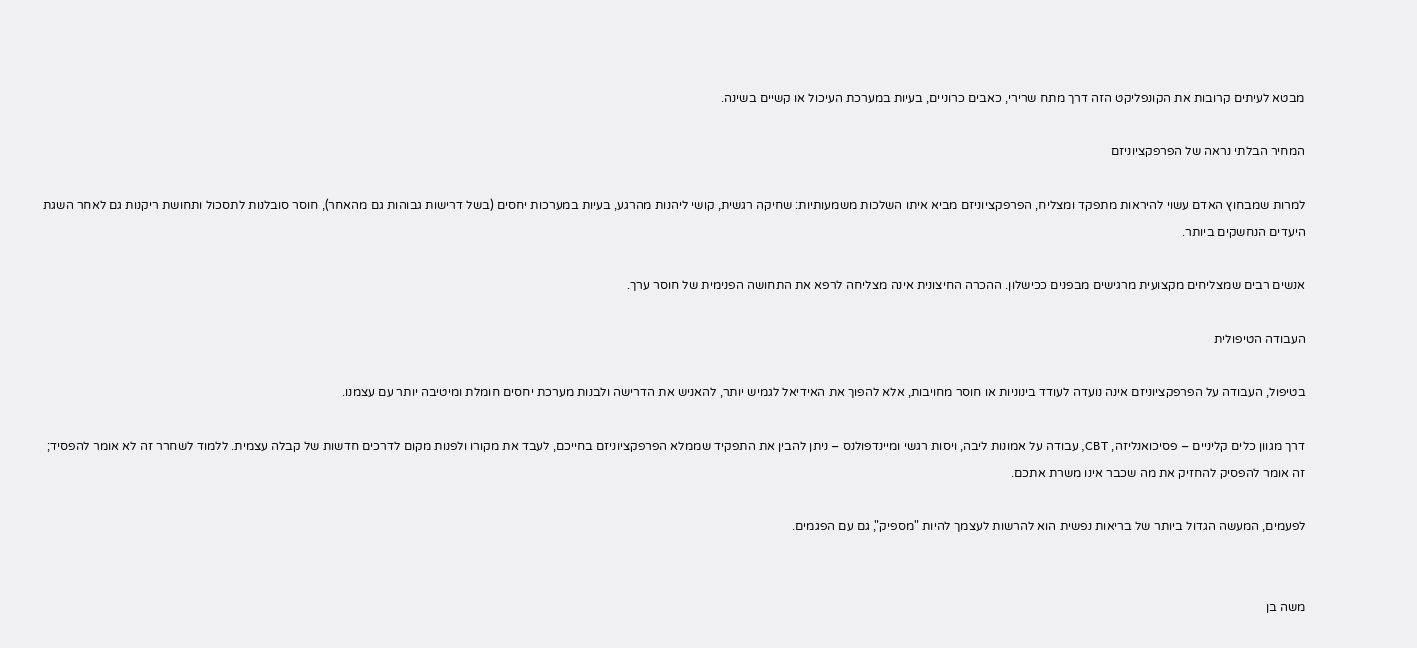מבטא לעיתים קרובות את הקונפליקט הזה דרך מתח שרירי, כאבים כרוניים, בעיות במערכת העיכול או קשיים בשינה.

המחיר הבלתי נראה של הפרפקציוניזם

למרות שמבחוץ האדם עשוי להיראות מתפקד ומצליח, הפרפקציוניזם מביא איתו השלכות משמעותיות: שחיקה רגשית, קושי ליהנות מהרגע, בעיות במערכות יחסים (בשל דרישות גבוהות גם מהאחר), חוסר סובלנות לתסכול ותחושת ריקנות גם לאחר השגת היעדים הנחשקים ביותר.

אנשים רבים שמצליחים מקצועית מרגישים מבפנים ככישלון. ההכרה החיצונית אינה מצליחה לרפא את התחושה הפנימית של חוסר ערך.

העבודה הטיפולית

בטיפול, העבודה על הפרפקציוניזם אינה נועדה לעודד בינוניות או חוסר מחויבות, אלא להפוך את האידיאל לגמיש יותר, להאניש את הדרישה ולבנות מערכת יחסים חומלת ומיטיבה יותר עם עצמנו.

דרך מגוון כלים קליניים – פסיכואנליזה, CBT, עבודה על אמונות ליבה, ויסות רגשי ומיינדפולנס – ניתן להבין את התפקיד שממלא הפרפקציוניזם בחייכם, לעבד את מקורו ולפנות מקום לדרכים חדשות של קבלה עצמית. ללמוד לשחרר זה לא אומר להפסיד; זה אומר להפסיק להחזיק את מה שכבר אינו משרת אתכם.

לפעמים, המעשה הגדול ביותר של בריאות נפשית הוא להרשות לעצמך להיות "מספיק", גם עם הפגמים.


משה בן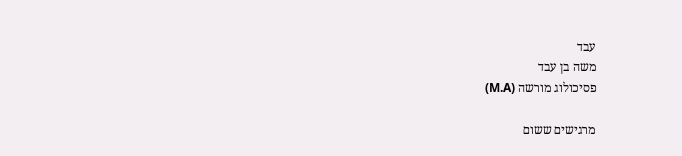עבד
משה בן עבד
פסיכולוג מורשה (M.A)

מרגישים ששום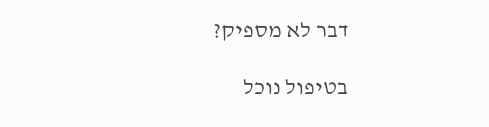דבר לא מספיק?

בטיפול נוכל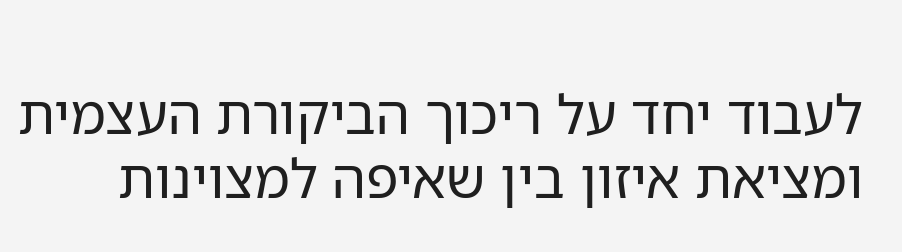לעבוד יחד על ריכוך הביקורת העצמית ומציאת איזון בין שאיפה למצוינות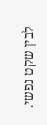לבין שקט נפשי.